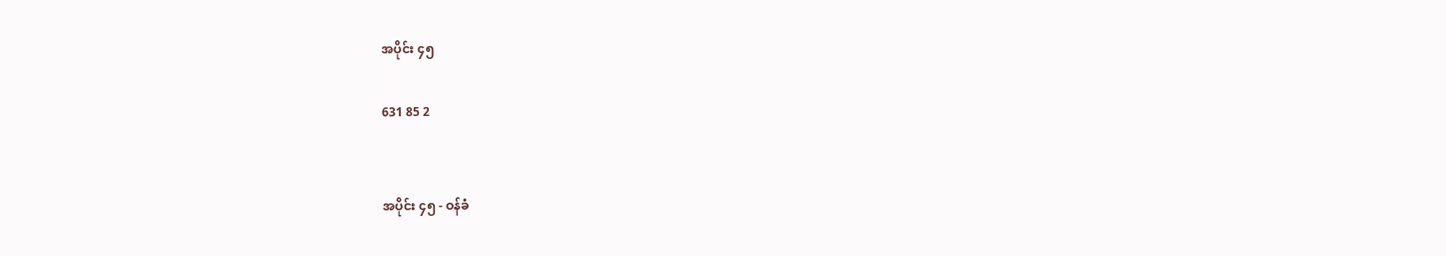အပိုင်း ၄၅

631 85 2


အပိုင်း ၄၅ - ဝန်ခံ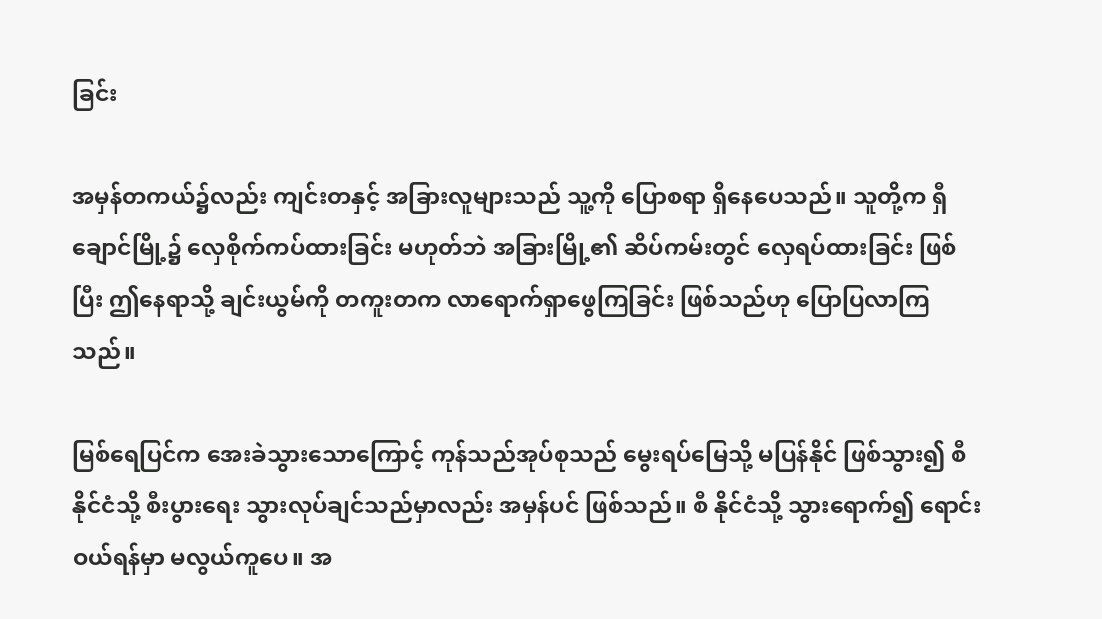ခြင်း

အမှန်တကယ်၌လည်း ကျင်းတနှင့် အခြားလူများသည် သူ့ကို ပြောစရာ ရှိနေပေသည်။ သူတို့က ရှီချောင်မြို့၌ လှေစိုက်ကပ်ထားခြင်း မဟုတ်ဘဲ အခြားမြို့၏ ဆိပ်ကမ်းတွင် လှေရပ်ထားခြင်း ဖြစ်ပြီး ဤနေရာသို့ ချင်းယွမ်ကို တကူးတက လာရောက်ရှာဖွေကြခြင်း ဖြစ်သည်ဟု ပြောပြလာကြသည်။

မြစ်ရေပြင်က အေးခဲသွားသောကြောင့် ကုန်သည်အုပ်စုသည် မွေးရပ်မြေသို့ မပြန်နိုင် ဖြစ်သွား၍ စီနိုင်ငံသို့ စီးပွားရေး သွားလုပ်ချင်သည်မှာလည်း အမှန်ပင် ဖြစ်သည်။ စီ နိုင်ငံသို့ သွားရောက်၍ ရောင်းဝယ်ရန်မှာ မလွယ်ကူပေ။ အ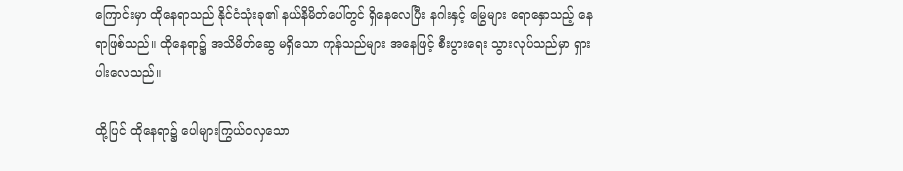ကြောင်းမှာ ထိုနေရာသည် နိုင်ငံသုံးခု၏ နယ်နိမိတ်ပေါ်တွင် ရှိနေလေပြီး နဂါးနှင့် မြွေများ ရောနှောသည့် နေရာဖြစ်သည်။ ထိုနေရာ၌ အသိမိတ်ဆွေ မရှိသော ကုန်သည်များ အနေဖြင့် စီးပွားရေး သွားလုပ်သည်မှာ ရှားပါးလေသည်။

ထို့ပြင် ထိုနေရာ၌ ပေါများကြွယ်ဝလှသော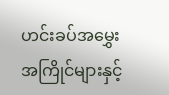ဟင်းခပ်အမွှေးအကြိုင်များနှင့်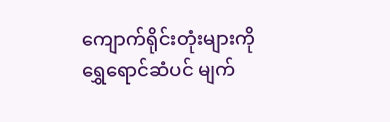ကျောက်ရိုင်းတုံးများကို ရွှေရောင်ဆံပင် မျက်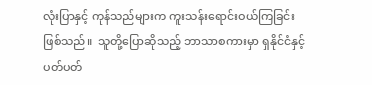လုံးပြာနှင့် ကုန်သည်များက ကူးသန်းရောင်းဝယ်ကြခြင်း ဖြစ်သည်။  သူတို့ပြောဆိုသည့် ဘာသာစကားမှာ ရှနိုင်ငံနှင့် ပတ်ပတ်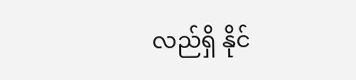လည်ရှိ နိုင်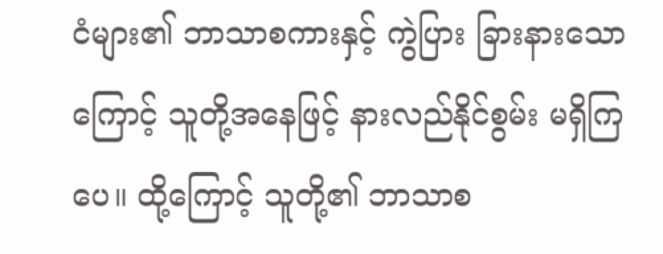ငံများ၏ ဘာသာစကားနှင့် ကွဲပြား ခြားနားသောကြောင့် သူတို့အနေဖြင့် နားလည်နိုင်စွမ်း မရှိကြပေ။ ထို့ကြောင့် သူတို့၏ ဘာသာစ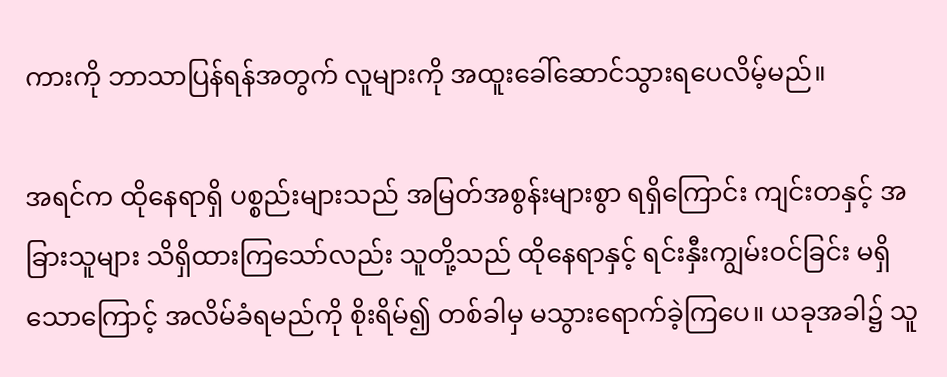ကားကို ဘာသာပြန်ရန်အတွက် လူများကို အထူးခေါ်ဆောင်သွားရပေလိမ့်မည်။

အရင်က ထိုနေရာရှိ ပစ္စည်းများသည် အမြတ်အစွန်းများစွာ ရရှိကြောင်း ကျင်းတနှင့် အခြားသူများ သိရှိထားကြသော်လည်း သူတို့သည် ထိုနေရာနှင့် ရင်းနှီးကျွမ်းဝင်ခြင်း မရှိသောကြောင့် အလိမ်ခံရမည်ကို စိုးရိမ်၍ တစ်ခါမှ မသွားရောက်ခဲ့ကြပေ။ ယခုအခါ၌ သူ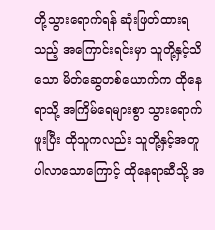တို့သွားရောက်ရန် ဆုံးဖြတ်ထားရသည့် အကြောင်းရင်းမှာ သူတို့နှင့်သိသော မိတ်ဆွေတစ်ယောက်က ထိုနေရာသို့ အကြိမ်ရေများစွာ သွားရောက်ဖူးပြီး ထိုသူကလည်း သူတို့နှင့်အတူ ပါလာသောကြောင့် ထိုနေရာဆီသို့ အ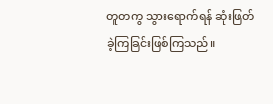တူတကွ သွားရောက်ရန် ဆုံးဖြတ်ခဲ့ကြခြင်းဖြစ်ကြသည်။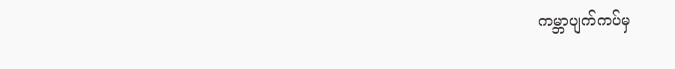ကမ္ဘာပျက်ကပ်မှ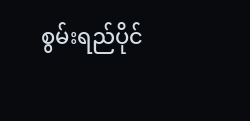စွမ်းရည်ပိုင်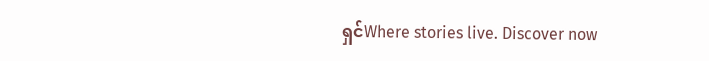ရှင်Where stories live. Discover now